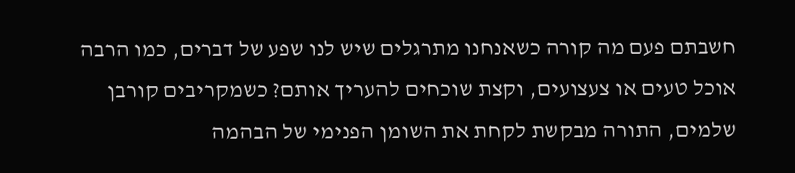חשבתם פעם מה קורה כשאנחנו מתרגלים שיש לנו שפע של דברים, כמו הרבה אוכל טעים או צעצועים, וקצת שוכחים להעריך אותם? כשמקריבים קורבן שלמים, התורה מבקשת לקחת את השומן הפנימי של הבהמה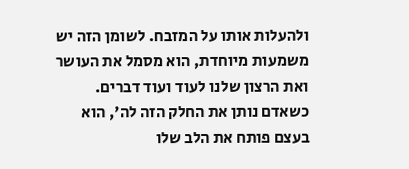ולהעלות אותו על המזבח. לשומן הזה יש משמעות מיוחדת, הוא מסמל את העושר ואת הרצון שלנו לעוד ועוד דברים. כשאדם נותן את החלק הזה לה', הוא בעצם פותח את הלב שלו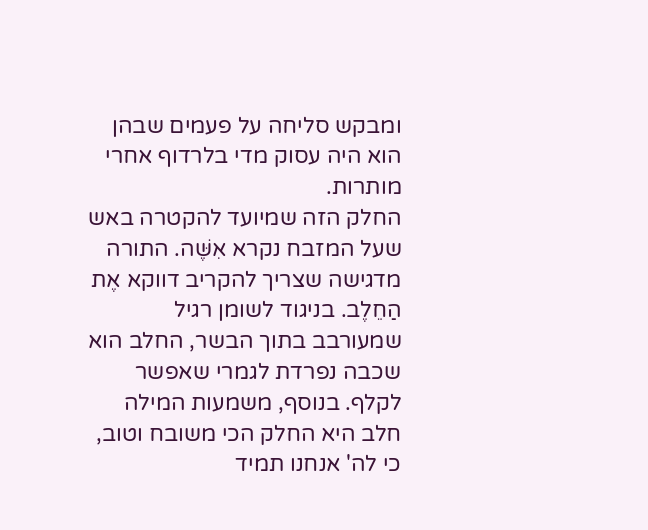ומבקש סליחה על פעמים שבהן הוא היה עסוק מדי בלרדוף אחרי מותרות.
החלק הזה שמיועד להקטרה באש שעל המזבח נקרא אִשֶּׁה. התורה מדגישה שצריך להקריב דווקא אֶת הַחֵלֶב. בניגוד לשומן רגיל שמעורבב בתוך הבשר, החלב הוא שכבה נפרדת לגמרי שאפשר לקלף. בנוסף, משמעות המילה חלב היא החלק הכי משובח וטוב, כי לה' אנחנו תמיד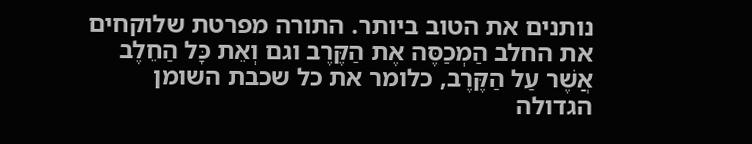נותנים את הטוב ביותר. התורה מפרטת שלוקחים את החלב הַמְכַסֶּה אֶת הַקֶּרֶב וגם וְאֵת כָּל הַחֵלֶב אֲשֶׁר עַל הַקֶּרֶב, כלומר את כל שכבת השומן הגדולה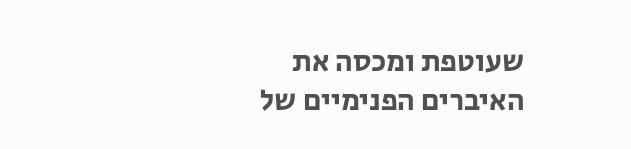שעוטפת ומכסה את האיברים הפנימיים של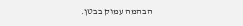הבהמה עמוק בבטן.